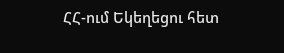ՀՀ-ում Եկեղեցու հետ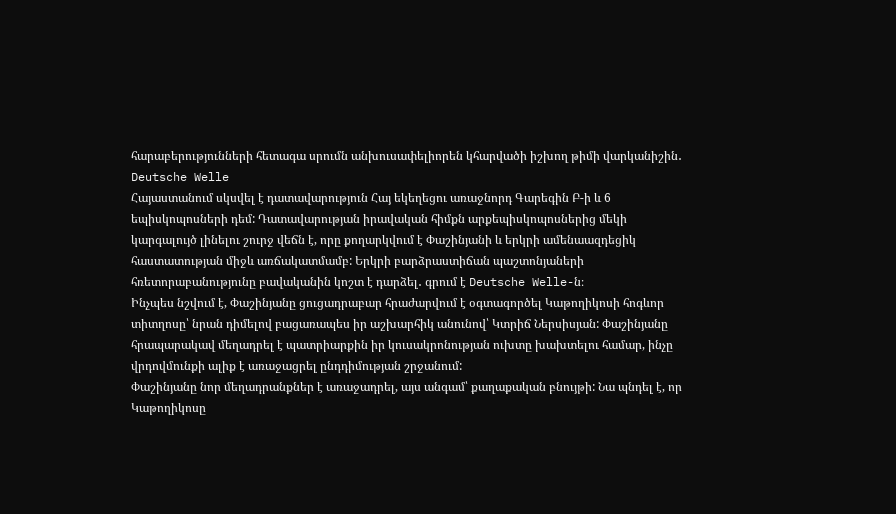հարաբերությունների հետագա սրումն անխուսափելիորեն կհարվածի իշխող թիմի վարկանիշին․ Deutsche Welle
Հայաստանում սկսվել է դատավարություն Հայ եկեղեցու առաջնորդ Գարեգին Բ-ի և 6 եպիսկոպոսների դեմ: Դատավարության իրավական հիմքն արքեպիսկոպոսներից մեկի կարգալույծ լինելու շուրջ վեճն է, որը քողարկվում է Փաշինյանի և երկրի ամենաազդեցիկ հաստատության միջև առճակատմամբ: Երկրի բարձրաստիճան պաշտոնյաների հռետորաբանությունը բավականին կոշտ է դարձել․ գրում է Deutsche Welle-ն։
Ինչպես նշվում է, Փաշինյանը ցուցադրաբար հրաժարվում է օգտագործել Կաթողիկոսի հոգևոր տիտղոսը՝ նրան դիմելով բացառապես իր աշխարհիկ անունով՝ Կտրիճ Ներսիսյան: Փաշինյանը հրապարակավ մեղադրել է պատրիարքին իր կուսակրոնության ուխտը խախտելու համար, ինչը վրդովմունքի ալիք է առաջացրել ընդդիմության շրջանում:
Փաշինյանը նոր մեղադրանքներ է առաջադրել, այս անգամ՝ քաղաքական բնույթի: Նա պնդել է, որ Կաթողիկոսը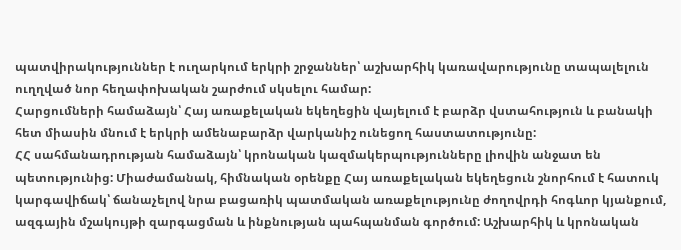պատվիրակություններ է ուղարկում երկրի շրջաններ՝ աշխարհիկ կառավարությունը տապալելուն ուղղված նոր հեղափոխական շարժում սկսելու համար:
Հարցումների համաձայն՝ Հայ առաքելական եկեղեցին վայելում է բարձր վստահություն և բանակի հետ միասին մնում է երկրի ամենաբարձր վարկանիշ ունեցող հաստատությունը:
ՀՀ սահմանադրության համաձայն՝ կրոնական կազմակերպությունները լիովին անջատ են պետությունից: Միաժամանակ, հիմնական օրենքը Հայ առաքելական եկեղեցուն շնորհում է հատուկ կարգավիճակ՝ ճանաչելով նրա բացառիկ պատմական առաքելությունը ժողովրդի հոգևոր կյանքում, ազգային մշակույթի զարգացման և ինքնության պահպանման գործում: Աշխարհիկ և կրոնական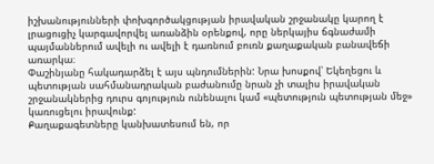իշխանությունների փոխգործակցության իրավական շրջանակը կարող է լրացուցիչ կարգավորվել առանձին օրենքով, որը ներկայիս ճգնաժամի պայմաններում ավելի ու ավելի է դառնում բուռն քաղաքական բանավեճի առարկա։
Փաշինյանը հակադարձել է այս պնդումներին: Նրա խոսքով՝ Եկեղեցու և պետության սահմանադրական բաժանումը նրան չի տալիս իրավական շրջանակներից դուրս գոյություն ունենալու կամ «պետություն պետության մեջ» կառուցելու իրավունք:
Քաղաքագետները կանխատեսում են, որ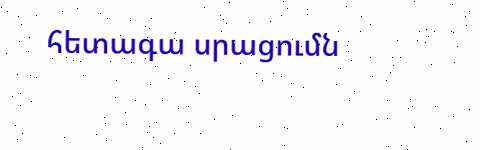հետագա սրացումն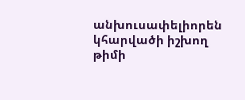անխուսափելիորեն կհարվածի իշխող թիմի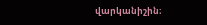վարկանիշին։